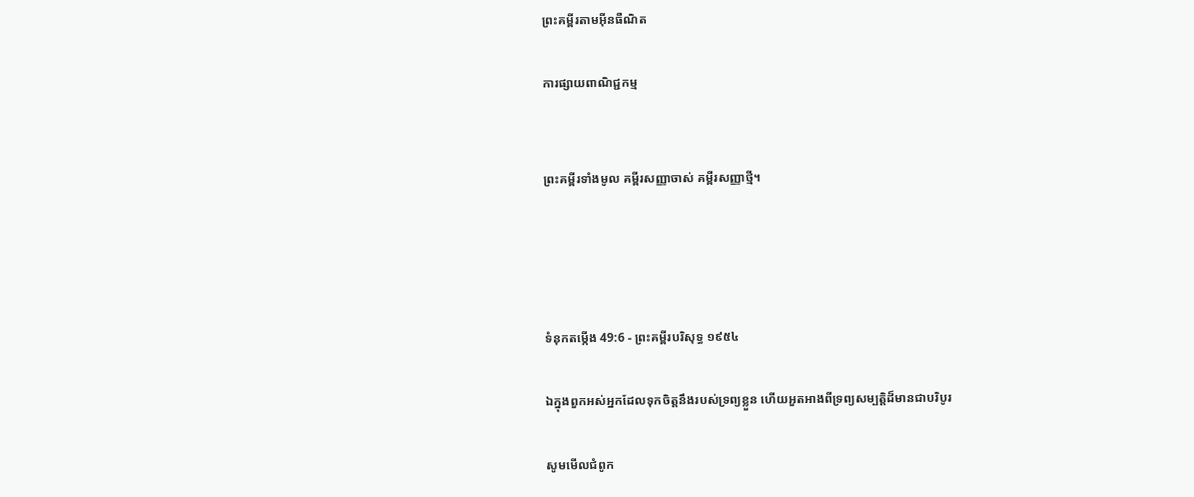ព្រះគម្ពីរតាមអ៊ីនធឺណិត

ការផ្សាយពាណិជ្ជកម្ម


ព្រះគម្ពីរទាំងមូល គម្ពីរសញ្ញាចាស់ គម្ពីរសញ្ញាថ្មី។




ទំនុកតម្កើង 49:6 - ព្រះគម្ពីរបរិសុទ្ធ ១៩៥៤

ឯក្នុងពួកអស់អ្នកដែលទុកចិត្តនឹងរបស់ទ្រព្យខ្លួន ហើយអួត‌អាងពីទ្រព្យសម្បត្តិដ៏មានជាបរិបូរ

សូមមើលជំពូក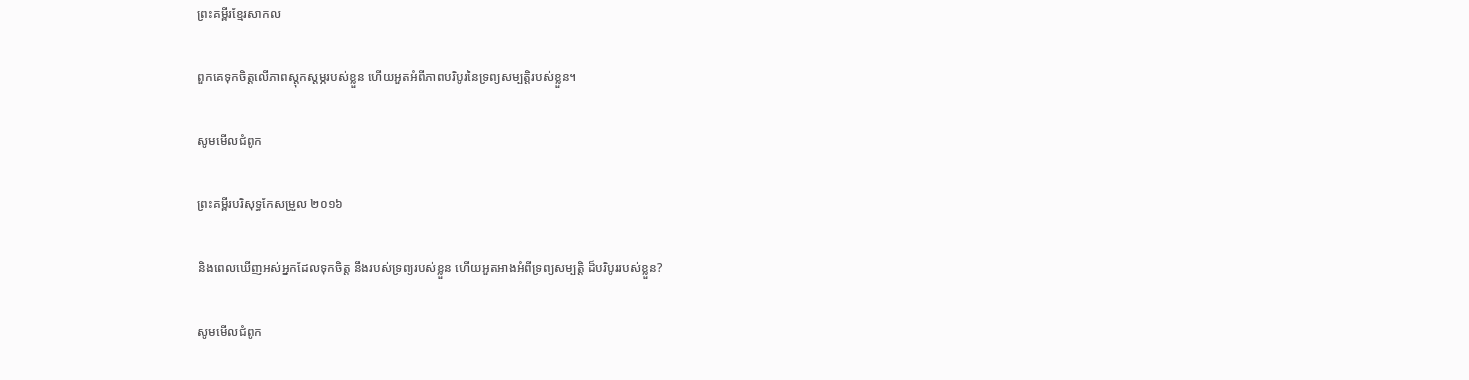ព្រះគម្ពីរខ្មែរសាកល

ពួកគេទុកចិត្តលើភាពស្ដុកស្ដម្ភរបស់ខ្លួន ហើយអួតអំពីភាពបរិបូរនៃទ្រព្យសម្បត្តិរបស់ខ្លួន។

សូមមើលជំពូក

ព្រះគម្ពីរបរិសុទ្ធកែសម្រួល ២០១៦

និងពេលឃើញអស់អ្នកដែលទុកចិត្ត នឹងរបស់ទ្រព្យរបស់ខ្លួន ហើយអួត‌អាងអំពីទ្រព្យ‌សម្បត្តិ ដ៏បរិបូររបស់ខ្លួន?

សូមមើលជំពូក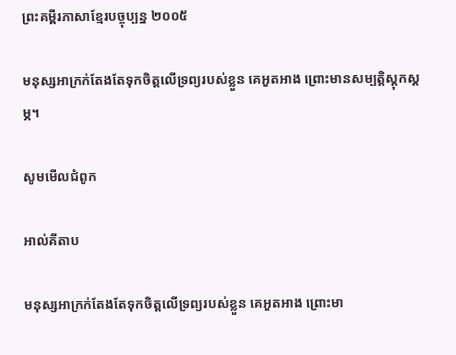ព្រះគម្ពីរភាសាខ្មែរបច្ចុប្បន្ន ២០០៥

មនុស្សអាក្រក់តែងតែទុកចិត្តលើទ្រព្យរបស់ខ្លួន គេអួត‌អាង ព្រោះមានសម្បត្តិស្ដុក‌ស្ដម្ភ។

សូមមើលជំពូក

អាល់គីតាប

មនុស្សអាក្រក់តែងតែទុកចិត្តលើទ្រព្យរបស់ខ្លួន គេអួត‌អាង ព្រោះមា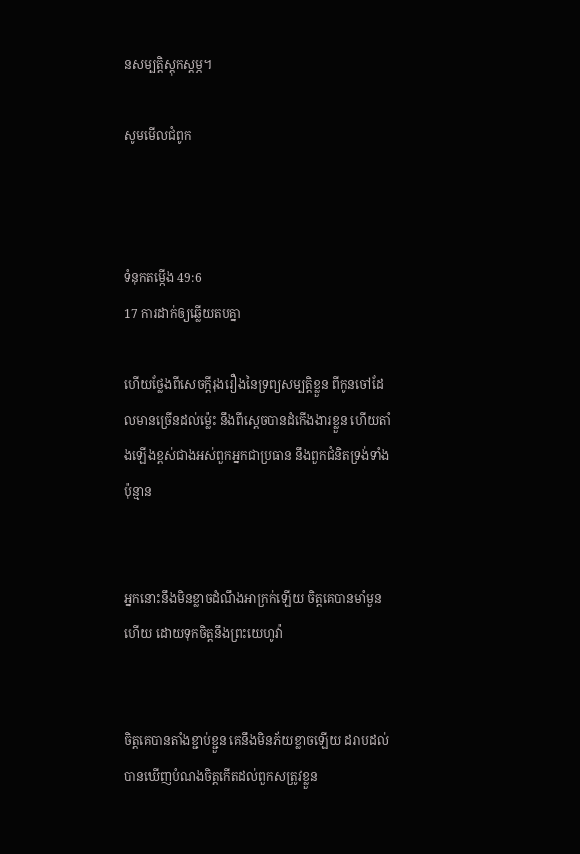នសម្បត្តិស្ដុក‌ស្ដម្ភ។

សូមមើលជំពូក



ទំនុកតម្កើង 49:6
17 ការដាក់ឲ្យឆ្លើយតបគ្នា

ហើយថ្លែងពីសេចក្ដីរុងរឿងនៃទ្រព្យសម្បត្តិខ្លួន ពីកូនចៅដែលមានច្រើនដល់ម៉្លេះ នឹងពីស្តេចបានដំកើងងារខ្លួន ហើយតាំងឡើងខ្ពស់ជាងអស់ពួកអ្នកជាប្រធាន នឹងពួកជំនិតទ្រង់ទាំងប៉ុន្មាន


អ្នកនោះនឹងមិនខ្លាចដំណឹងអាក្រក់ឡើយ ចិត្តគេបានមាំ‌មួនហើយ ដោយទុកចិត្តនឹងព្រះ‌យេហូវ៉ា


ចិត្តគេបានតាំងខ្ជាប់‌ខ្ជួន គេនឹងមិនភ័យខ្លាចឡើយ ដរាបដល់បានឃើញបំណងចិត្តកើតដល់ពួកសត្រូវខ្លួន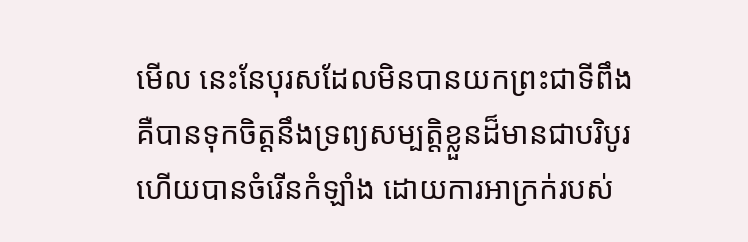មើល នេះនែបុរសដែលមិនបានយកព្រះជាទីពឹង គឺបានទុកចិត្តនឹងទ្រព្យសម្បត្តិខ្លួនដ៏មានជាបរិបូរ ហើយបានចំរើនកំឡាំង ដោយការអាក្រក់របស់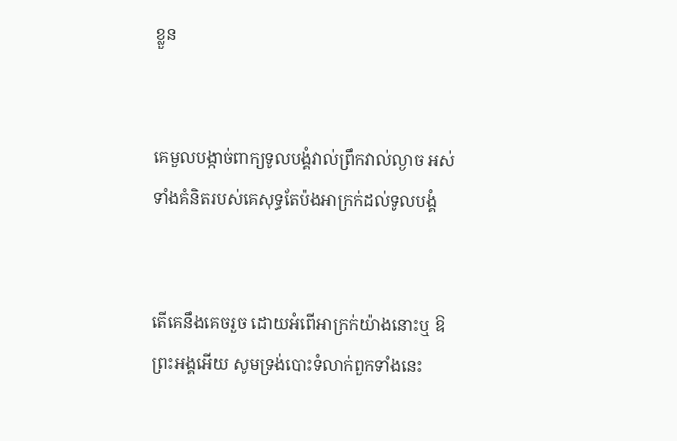ខ្លួន


គេមួល‌បង្កាច់ពាក្យទូលបង្គំវាល់ព្រឹកវាល់ល្ងាច អស់ទាំងគំនិតរបស់គេសុទ្ធតែប៉ងអាក្រក់ដល់ទូលបង្គំ


តើគេនឹងគេចរួច ដោយអំពើអាក្រក់យ៉ាងនោះឬ ឱព្រះ‌អង្គអើយ សូមទ្រង់បោះទំលាក់ពួកទាំងនេះ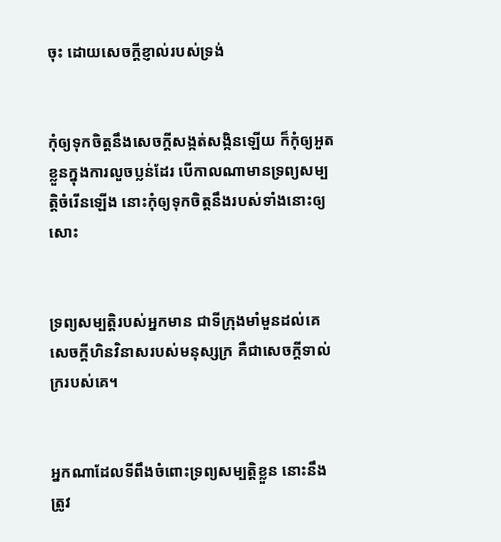ចុះ ដោយសេចក្ដីខ្ញាល់របស់ទ្រង់


កុំឲ្យទុកចិត្តនឹងសេចក្ដីសង្កត់‌សង្កិនឡើយ ក៏កុំឲ្យអួតខ្លួនក្នុងការលួចប្លន់ដែរ បើកាលណាមានទ្រព្យសម្បត្តិចំរើនឡើង នោះកុំឲ្យទុកចិត្តនឹងរបស់ទាំងនោះឲ្យសោះ


ទ្រព្យសម្បត្តិរបស់អ្នកមាន ជាទីក្រុងមាំ‌មួនដល់គេ សេចក្ដីហិន‌វិនាសរបស់មនុស្សក្រ គឺជាសេចក្ដីទាល់ក្ររបស់គេ។


អ្នកណាដែលទីពឹងចំពោះទ្រព្យសម្បត្តិខ្លួន នោះនឹងត្រូវ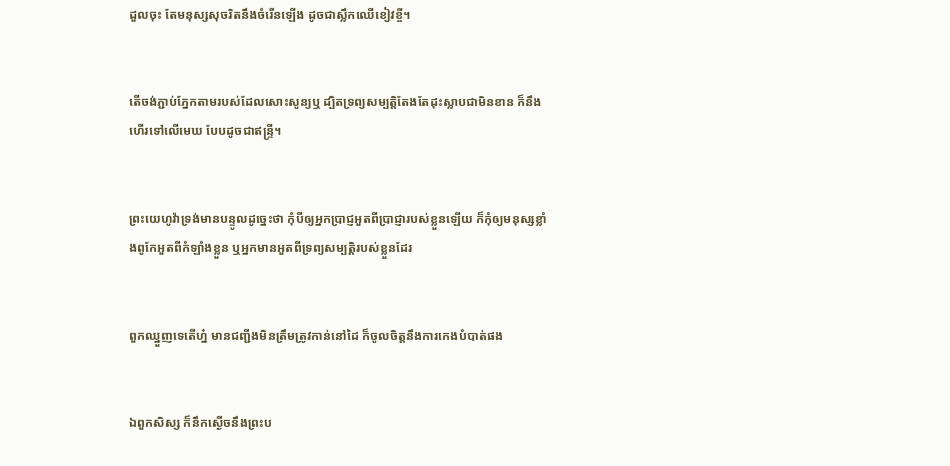ដួលចុះ តែមនុស្សសុចរិតនឹងចំរើនឡើង ដូចជាស្លឹកឈើខៀវខ្ចី។


តើចង់ភ្ជាប់ភ្នែកតាមរបស់ដែលសោះសូន្យឬ ដ្បិតទ្រព្យសម្បត្តិតែង‌តែដុះស្លាបជាមិនខាន ក៏នឹងហើរទៅលើមេឃ បែបដូចជាឥន្ទ្រី។


ព្រះ‌យេហូវ៉ាទ្រង់មានបន្ទូលដូច្នេះថា កុំបីឲ្យអ្នកប្រាជ្ញអួតពីប្រាជ្ញារបស់ខ្លួនឡើយ ក៏កុំឲ្យមនុស្សខ្លាំងពូកែអួតពីកំឡាំងខ្លួន ឬអ្នកមានអួតពីទ្រព្យសម្បត្តិរបស់ខ្លួនដែរ


ពួកឈ្នួញទេតើហ្ន៎ មានជញ្ជីងមិនត្រឹម‌ត្រូវកាន់នៅដៃ ក៏ចូលចិត្តនឹងការកេងបំបាត់ផង


ឯពួកសិស្ស ក៏នឹកស្ងើចនឹងព្រះ‌ប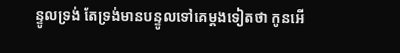ន្ទូលទ្រង់ តែទ្រង់មានបន្ទូលទៅគេម្តងទៀតថា កូនអើ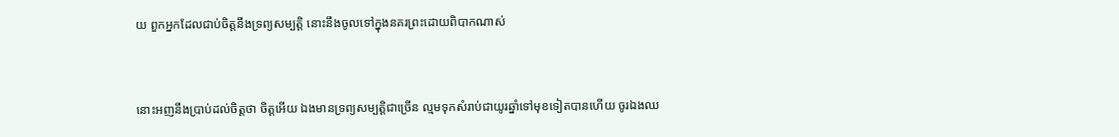យ ពួកអ្នកដែលជាប់ចិត្តនឹងទ្រព្យសម្បត្តិ នោះនឹងចូលទៅក្នុងនគរព្រះដោយពិបាកណាស់


នោះអញនឹងប្រាប់ដល់ចិត្តថា ចិត្តអើយ ឯងមានទ្រព្យសម្បត្តិជាច្រើន ល្មមទុកសំរាប់ជាយូរឆ្នាំទៅមុខទៀតបានហើយ ចូរឯងឈ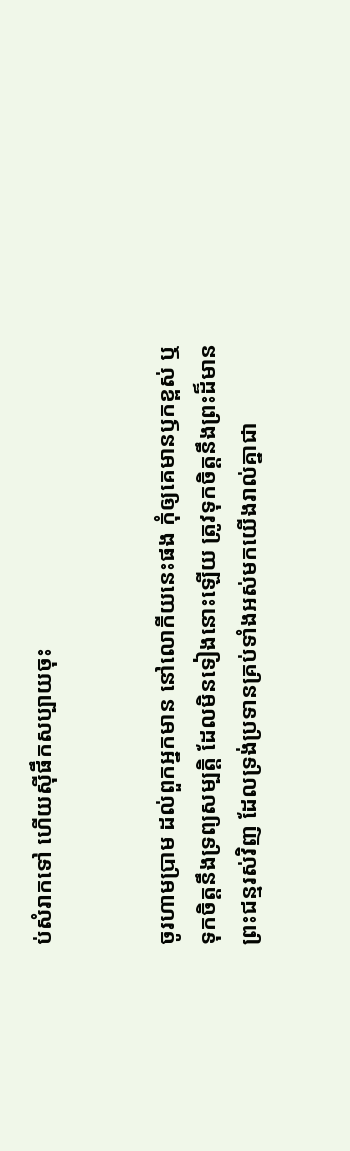ប់សំរាកទៅ ហើយស៊ីផឹកសប្បាយចុះ


ចូរហាម‌ប្រាម ដល់ពួកអ្នកមាន នៅលោកីយនេះផង កុំឲ្យគេមានឫកខ្ពស់ ឬទុកចិត្តនឹងទ្រព្យសម្បត្តិ ដែលមិនទៀងនោះឡើយ ត្រូវទុកចិត្តនឹងព្រះដ៏មានព្រះ‌ជន្មរស់វិញ ដែលទ្រង់ប្រទានគ្រប់ទាំងអស់មកយើងរាល់គ្នាជា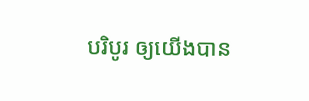បរិបូរ ឲ្យយើងបាន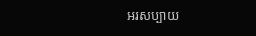អរសប្បាយ